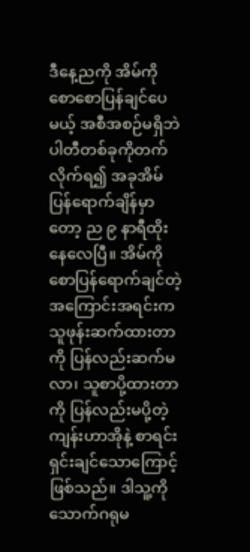ဒီနေ့ညကို အိမ်ကိုစောစောပြန်ချင်ပေမယ့် အစီအစဉ်မရှိဘဲ ပါတီတစ်ခုကိုတက်လိုက်ရ၍ အခုအိမ်ပြန်ရောက်ချိန်မှာတော့ ည ၉ နာရီထိုးနေလေပြီ။ အိမ်ကိုစောပြန်ရောက်ချင်တဲ့ အကြောင်းအရင်းက သူဖုန်းဆက်ထားတာကို ပြန်လည်းဆက်မလာ၊ သူစာပို့ထားတာကို ပြန်လည်းမပို့တဲ့ ကျန်းဟာအိုနဲ့ စာရင်းရှင်းချင်သောကြောင့်ဖြစ်သည်။ ဒါသူ့ကို သောက်ဂရုမ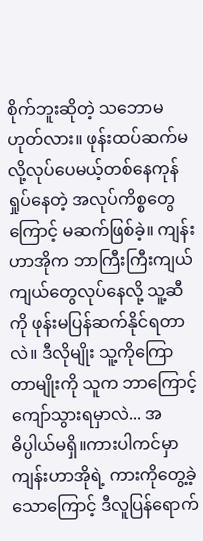စိုက်ဘူးဆိုတဲ့ သဘောမဟုတ်လား။ ဖုန်းထပ်ဆက်မလို့လုပ်ပေမယ့်တစ်နေကုန်ရှုပ်နေတဲ့ အလုပ်ကိစ္စတွေကြောင့် မဆက်ဖြစ်ခဲ့။ ကျန်းဟာအိုက ဘာကြီးကြီးကျယ်ကျယ်တွေလုပ်နေလို့ သူ့ဆီကို ဖုန်းမပြန်ဆက်နိုင်ရတာလဲ။ ဒီလိုမျိုး သူ့ကိုကြောတာမျိုးကို သူက ဘာကြောင့် ကျော်သွားရမှာလဲ... အဓိပ္ပါယ်မရှိ။ကားပါကင်မှာ ကျန်းဟာအိုရဲ့ ကားကိုတွေ့ခဲ့သောကြောင့် ဒီလူပြန်ရောက်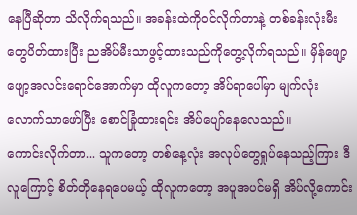နေပြီဆိုတာ သိလိုက်ရသည်။ အခန်းထဲကိုဝင်လိုက်တာနဲ့ တစ်ခန်းလုံးမီးတွေပိတ်ထားပြီး ညအိပ်မီးသာဖွင့်ထားသည်ကိုတွေ့လိုက်ရသည်။ မှိန်ဖျော့ဖျော့အလင်းရောင်အောက်မှာ ထိုလူကတော့ အိပ်ရာပေါ်မှာ မျက်လုံးလောက်သာဖော်ပြီး စောင်ခြုံထားရင်း အိပ်ပျော်နေလေသည်။
ကောင်းလိုက်တာ... သူကတော့ တစ်နေ့လုံး အလုပ်တွေရှုပ်နေသည့်ကြား ဒီလူကြောင့် စိတ်တိုနေရပေမယ့် ထိုလူကတော့ အပူအပင်မရှိ အိပ်လို့ကောင်း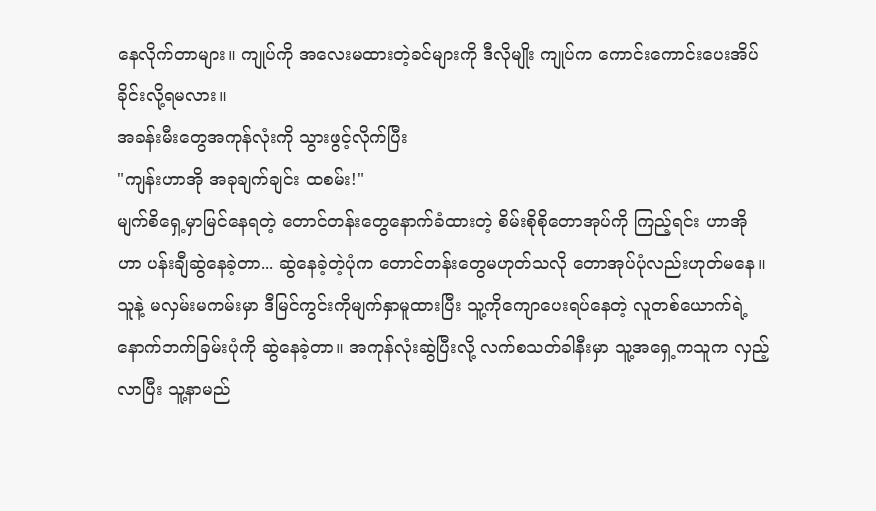နေလိုက်တာများ။ ကျုပ်ကို အလေးမထားတဲ့ခင်များကို ဒီလိုမျိုး ကျုပ်က ကောင်းကောင်းပေးအိပ်ခိုင်းလို့ရမလား။
အခန်းမီးတွေအကုန်လုံးကို သွားဖွင့်လိုက်ပြီး
"ကျန်းဟာအို အခုချက်ချင်း ထစမ်း!"
မျက်စိရှေ့မှာမြင်နေရတဲ့ တောင်တန်းတွေနောက်ခံထားတဲ့ စိမ်းစိုစိုတောအုပ်ကို ကြည့်ရင်း ဟာအိုဟာ ပန်းချီဆွဲနေခဲ့တာ... ဆွဲနေခဲ့တဲ့ပုံက တောင်တန်းတွေမဟုတ်သလို တောအုပ်ပုံလည်းဟုတ်မနေ။ သူနဲ့ မလှမ်းမကမ်းမှာ ဒီမြင်ကွင်းကိုမျက်နှာမူထားပြီး သူ့ကိုကျောပေးရပ်နေတဲ့ လူတစ်ယောက်ရဲ့ နောက်ဘက်ခြမ်းပုံကို ဆွဲနေခဲ့တာ။ အကုန်လုံးဆွဲပြီးလို့ လက်စသတ်ခါနီးမှာ သူ့အရှေ့ကသူက လှည့်လာပြီး သူ့နာမည်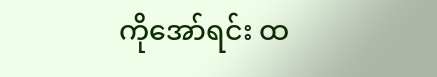ကိုအော်ရင်း ထ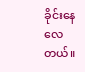ခိုင်းနေလေတယ်။